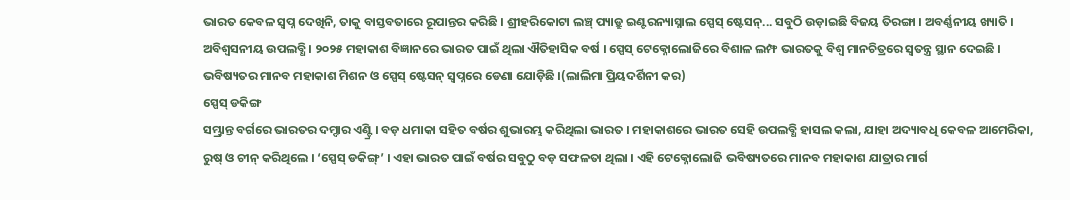ଭାରତ କେବଳ ସ୍ୱପ୍ନ ଦେଖିନି, ତାକୁ ବାସ୍ତବତାରେ ରୂପାନ୍ତର କରିଛି । ଶ୍ରୀହରିକୋଟା ଲଞ୍ଚ୍ ପ୍ୟାଡ୍ରୁ ଇଣ୍ଟରନ୍ୟାସ୍ନାଲ ସ୍ପେସ୍ ଷ୍ଟେସନ୍... ସବୁଠି ଉଡ଼ାଇଛି ବିଜୟ ତିରଙ୍ଗା । ଅବର୍ଣ୍ଣନୀୟ ଖ୍ୟାତି । ଅବିଶ୍ୱସନୀୟ ଉପଲବ୍ଧି । ୨୦୨୫ ମହାକାଶ ବିଜ୍ଞାନରେ ଭାରତ ପାଇଁ ଥିଲା ଐତିହାସିକ ବର୍ଷ । ସ୍ପେସ୍ ଟେକ୍ନୋଲୋଜିରେ ବିଶାଳ ଲମ୍ଫ ଭାରତକୁ ବିଶ୍ୱ ମାନଚିତ୍ରରେ ସ୍ୱତନ୍ତ୍ର ସ୍ଥାନ ଦେଇଛି । ଭବିଷ୍ୟତର ମାନବ ମହାକାଶ ମିଶନ ଓ ସ୍ପେସ୍ ଷ୍ଟେସନ୍ ସ୍ୱପ୍ନରେ ଡେଣା ଯୋଡ଼ିଛି ।(ଲାଲିମା ପ୍ରିୟଦର୍ଶିନୀ କର)
ସ୍ପେସ୍ ଡକିଙ୍ଗ
ସମ୍ଭ୍ରାନ୍ତ ବର୍ଗରେ ଭାରତର ଦମ୍ଦାର ଏଣ୍ଟ୍ରି । ବଡ଼ ଧମାକା ସହିତ ବର୍ଷର ଶୁଭାରମ୍ଭ କରିଥିଲା ଭାରତ । ମହାକାଶରେ ଭାରତ ସେହି ଉପଲବ୍ଧି ହାସଲ କଲା, ଯାହା ଅଦ୍ୟାବଧି କେବଳ ଆମେରିକା, ରୁଷ୍ ଓ ଚୀନ୍ କରିଥିଲେ । ‘ସ୍ପେସ୍ ଡକିଙ୍ଗ୍’ । ଏହା ଭାରତ ପାଇଁ ବର୍ଷର ସବୁଠୁ ବଡ଼ ସଫଳତା ଥିଲା । ଏହି ଟେକ୍ନୋଲୋଜି ଭବିଷ୍ୟତରେ ମାନବ ମହାକାଶ ଯାତ୍ରାର ମାର୍ଗ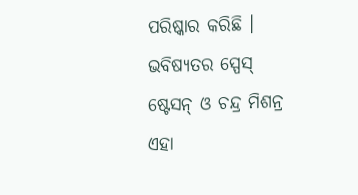ପରିଷ୍କାର କରିଛି । ଭବିଷ୍ୟତର ସ୍ପେସ୍ ଷ୍ଟେସନ୍ ଓ ଚନ୍ଦ୍ର ମିଶନ୍ର ଏହା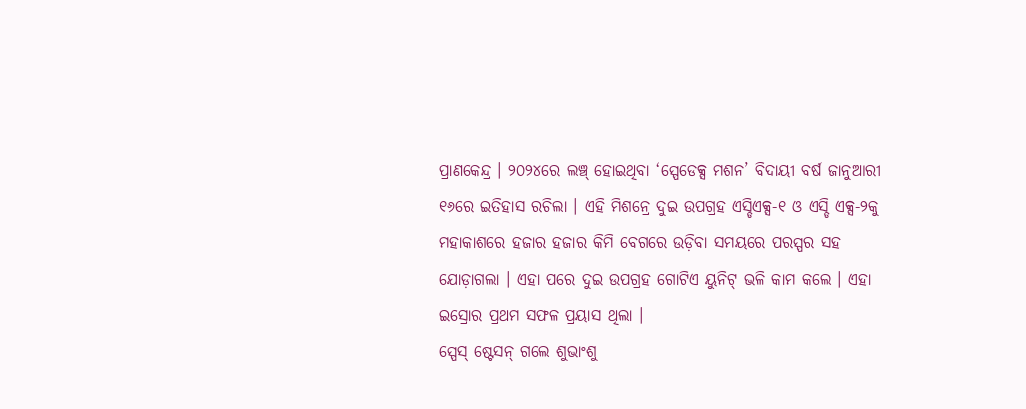ପ୍ରାଣକେନ୍ଦ୍ର । ୨୦୨୪ରେ ଲଞ୍ଚ୍ ହୋଇଥିବା ‘ସ୍ପେଡେକ୍ସ ମଶନ’ ବିଦାୟୀ ବର୍ଷ ଜାନୁଆରୀ ୧୬ରେ ଇତିହାସ ରଚିଲା । ଏହି ମିଶନ୍ରେ ଦୁଇ ଉପଗ୍ରହ ଏସ୍ଡିଏକ୍ସ-୧ ଓ ଏସ୍ଡି ଏକ୍ସ-୨କୁ ମହାକାଶରେ ହଜାର ହଜାର କିମି ବେଗରେ ଉଡ଼ିବା ସମୟରେ ପରସ୍ପର ସହ ଯୋଡ଼ାଗଲା । ଏହା ପରେ ଦୁଇ ଉପଗ୍ରହ ଗୋଟିଏ ୟୁନିଟ୍ ଭଳି କାମ କଲେ । ଏହା ଇସ୍ରୋର ପ୍ରଥମ ସଫଳ ପ୍ରୟାସ ଥିଲା ।
ସ୍ପେସ୍ ଷ୍ଟେସନ୍ ଗଲେ ଶୁଭାଂଶୁ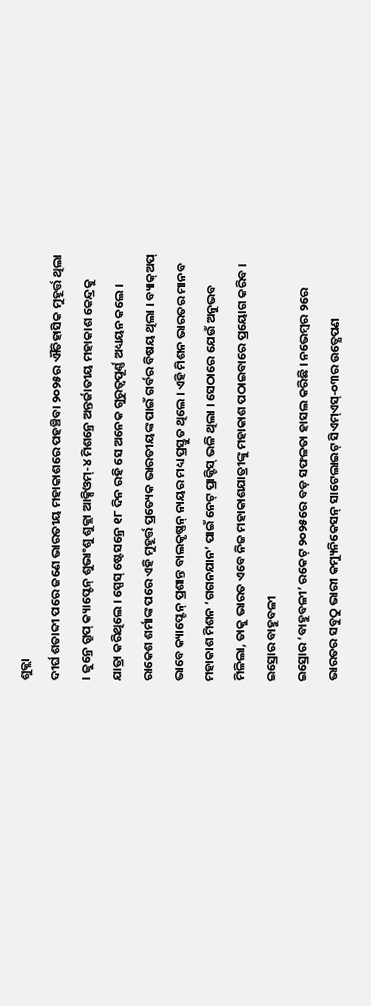ଶୁକ୍ଲା
ଦୀର୍ଘ ଶତାବ୍ଦୀ ପରେ ଜଣେ ଭାରତୀୟ ମହାକାଶରେ ପହଞ୍ଚିବା ୨୦୨୫ର ଐତିହାସିକ ମୁହୂର୍ତ୍ତ ଥିଲା । ଜୁନ୍ରେ ଗ୍ରୁପ୍ କ୍ୟାପ୍ଟେନ୍ ଶୁଭାଂଶୁ ଶୁକ୍ଲା ଆକ୍ସିଓମ୍-୪ ମିଶନ୍ରେ ଅନ୍ତର୍ଜାତୀୟ ମହାକାଶ କେନ୍ଦ୍ରକୁ ଯାତ୍ରା କରିଥିଲେ । ସ୍ପେସ୍ ଷ୍ଟେସନ୍ରେ ୧୮ ଦିନ ରହି ସେ ଅନେକ ଗୁରୁତ୍ୱପୂର୍ଣ୍ଣ ଅଧ୍ୟୟନ କଲେ । ରାକେଶ ଶର୍ମାଙ୍କ ପରେ ଏହି ମୁହୂର୍ତ୍ତ ପ୍ରତ୍ୟେକ ଭାରତୀୟଙ୍କ ପାଇଁ ଗର୍ବର ବିଷୟ ଥିଲା । ବ୍ୟାକ୍ଅପ୍ ଭାବେ କ୍ୟାପ୍ଟେନ୍ ପ୍ରଶାନ୍ତ ବାଲକୃଷ୍ଣନ୍ ନାୟର ମଧ୍ୟ ପ୍ରସ୍ତୁତ ଥିଲେ । ଏହି ମିଶନ ଭାରତର ମାନବ ମହାକାଶ ମିଶନ ‘ଗଗନଯାନ’ ପାଇଁ ନେଟ୍ ପ୍ରାକ୍ଟିସ୍ ଭଳି ଥିଲା । ସେଠାରେ ଯେଉଁ ଅନୁଭବ ମିଳିଲା, ତାକୁ ଭାରତ ଏବେ ନିଜ ମହାକାଶଯାତ୍ରୀଙ୍କୁ ମହାକାଶ ପଠାଇବାରେ ପ୍ରୟୋଗ କରିବ ।
ଇସ୍ରୋର ବାହୁବଳୀ
ଇସ୍ରୋର ‘ବାହୁବଳୀ’ ରକେଟ୍ ୨୦୨୫ରେ ବଡ଼ ସଫଳତା ହାସଲ କରିଛି । ନଭେମ୍ବର ୨ରେ ଭାରତର ସବୁଠୁ ଭାରୀ କମ୍ୟୁନିକେସନ୍ ସାଟେଲାଇଟ୍ ସିଏମ୍ଏସ୍-୦୩ର ଉତ୍କ୍ଷେପଣ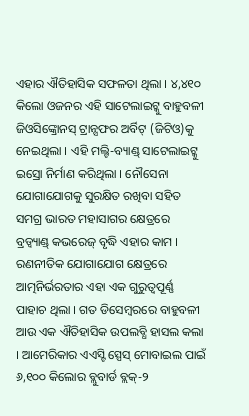ଏହାର ଐତିହାସିକ ସଫଳତା ଥିଲା । ୪,୪୧୦ କିଲୋ ଓଜନର ଏହି ସାଟେଲାଇଟ୍କୁ ବାହୁବଳୀ ଜିଓସିଙ୍କ୍ରୋନସ୍ ଟ୍ରାନ୍ସଫର ଅର୍ବିଟ୍ (ଜିଟିଓ)କୁ ନେଇଥିଲା । ଏହି ମଲ୍ଟି-ବ୍ୟାଣ୍ଡ୍ ସାଟେଲାଇଟ୍କୁ ଇସ୍ରୋ ନିର୍ମାଣ କରିଥିଲା । ନୌସେନା ଯୋଗାଯୋଗକୁ ସୁରକ୍ଷିତ ରଖିବା ସହିତ ସମଗ୍ର ଭାରତ ମହାସାଗର କ୍ଷେତ୍ରରେ ବ୍ରଡ୍ବ୍ୟାଣ୍ଡ୍ କଭରେଜ୍ ବୃଦ୍ଧି ଏହାର କାମ । ରଣନୀତିକ ଯୋଗାଯୋଗ କ୍ଷେତ୍ରରେ ଆତ୍ମନିର୍ଭରତାର ଏହା ଏକ ଗୁରୁତ୍ୱପୂର୍ଣ୍ଣ ପାହାଚ ଥିଲା । ଗତ ଡିସେମ୍ବରରେ ବାହୁବଳୀ ଆଉ ଏକ ଐତିହାସିକ ଉପଲବ୍ଧି ହାସଲ କଲା । ଆମେରିକାର ଏଏସ୍ଟି ସ୍ପେସ୍ ମୋବାଇଲ ପାଇଁ ୬,୧୦୦ କିଲୋର ବ୍ଲୁବାର୍ଡ ବ୍ଲକ୍-୨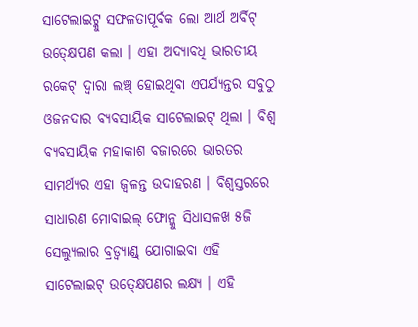ସାଟେଲାଇଟ୍କୁ ସଫଳତାପୂର୍ବକ ଲୋ ଆର୍ଥ ଅର୍ବିଟ୍ ଉତ୍କ୍ଷେପଣ କଲା । ଏହା ଅଦ୍ୟାବଧି ଭାରତୀୟ ରକେଟ୍ ଦ୍ୱାରା ଲଞ୍ଚ୍ ହୋଇଥିବା ଏପର୍ଯ୍ୟନ୍ତର ସବୁଠୁ ଓଜନଦାର ବ୍ୟବସାୟିକ ସାଟେଲାଇଟ୍ ଥିଲା । ବିଶ୍ୱ ବ୍ୟବସାୟିକ ମହାକାଶ ବଜାରରେ ଭାରତର ସାମର୍ଥ୍ୟର ଏହା ଜ୍ୱଳନ୍ତ ଉଦାହରଣ । ବିଶ୍ୱସ୍ତରରେ ସାଧାରଣ ମୋବାଇଲ୍ ଫୋନ୍କୁ ସିଧାସଳଖ ୫ଜି ସେଲ୍ୟୁଲାର ବ୍ରଡ୍ବ୍ୟାଣ୍ଡ୍ ଯୋଗାଇବା ଏହି ସାଟେଲାଇଟ୍ ଉତ୍କ୍ଷେପଣର ଲକ୍ଷ୍ୟ । ଏହି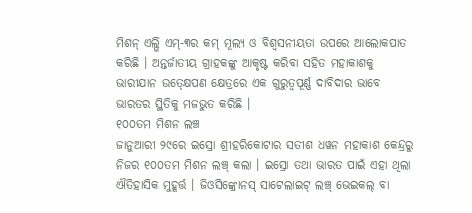ମିଶନ୍ ଏଲ୍ଭି ଏମ୍-୩ର କମ୍ ମୂଲ୍ୟ ଓ ବିଶ୍ୱସନୀୟତା ଉପରେ ଆଲୋକପାତ କରିଛି । ଅନ୍ତର୍ଜାତୀୟ ଗ୍ରାହକଙ୍କୁ ଆକୃଷ୍ଟ କରିବା ସହିତ ମହାକାଶକୁ ଭାରୀଯାନ ଉତ୍କ୍ଷେପଣ କ୍ଷେତ୍ରରେ ଏକ ଗୁରୁତ୍ୱପୂର୍ଣ୍ଣ ଦାବିଦାର ଭାବେ ଭାରତର ସ୍ଥିତିକୁ ମଜଭୁତ କରିଛି ।
୧୦୦ତମ ମିଶନ ଲଞ୍ଚ
ଜାନୁଆରୀ ୨୯ରେ ଇସ୍ରୋ ଶ୍ରୀହରିକୋଟାର ସତୀଶ ଧୱନ ମହାକାଶ କେନ୍ଦ୍ରରୁ ନିଜର ୧୦୦ତମ ମିଶନ ଲଞ୍ଚ୍ କଲା । ଇସ୍ରୋ ତଥା ଭାରତ ପାଇଁ ଏହା ଥିଲା ଐତିହାସିକ ମୁହୂର୍ତ୍ତ । ଜିଓସିଙ୍କ୍ରୋନସ୍ ସାଟେଲାଇଟ୍ ଲଞ୍ଚ୍ ଭେଇକଲ୍ ବା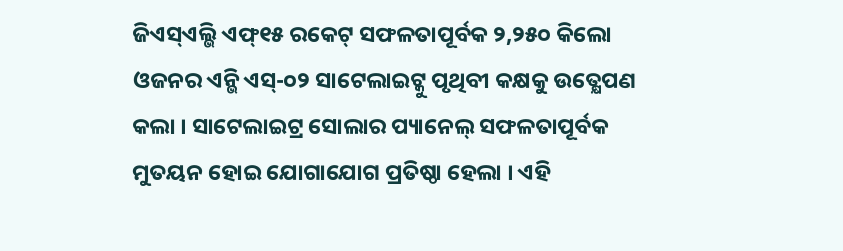ଜିଏସ୍ଏଲ୍ଭି ଏଫ୍୧୫ ରକେଟ୍ ସଫଳତାପୂର୍ବକ ୨,୨୫୦ କିଲୋ ଓଜନର ଏନ୍ଭି ଏସ୍-୦୨ ସାଟେଲାଇଟ୍କୁ ପୃଥିବୀ କକ୍ଷକୁ ଉତ୍କ୍ଷେପଣ କଲା । ସାଟେଲାଇଟ୍ର ସୋଲାର ପ୍ୟାନେଲ୍ ସଫଳତାପୂର୍ବକ ମୁତୟନ ହୋଇ ଯୋଗାଯୋଗ ପ୍ରତିଷ୍ଠା ହେଲା । ଏହି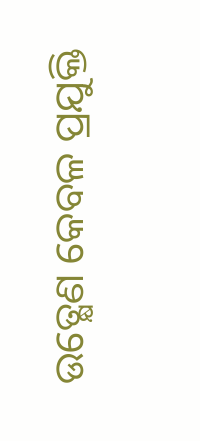ଉତ୍କ୍ଷେଣ କେବଳ ପ୍ରଯୁକ୍ତି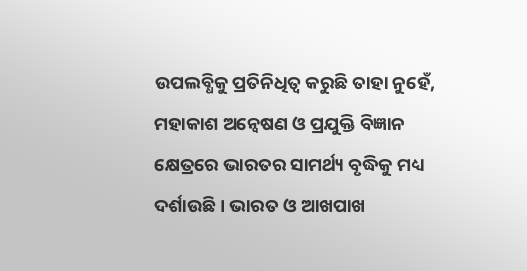ଉପଲବ୍ଧିକୁ ପ୍ରତିନିଧିତ୍ୱ କରୁଛି ତାହା ନୁହେଁ, ମହାକାଶ ଅନ୍ୱେଷଣ ଓ ପ୍ରଯୁକ୍ତି ବିଜ୍ଞାନ କ୍ଷେତ୍ରରେ ଭାରତର ସାମର୍ଥ୍ୟ ବୃଦ୍ଧିକୁ ମଧ୍ୟ ଦର୍ଶାଉଛି । ଭାରତ ଓ ଆଖପାଖ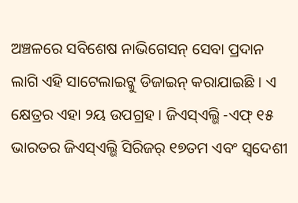ଅଞ୍ଚଳରେ ସବିଶେଷ ନାଭିଗେସନ୍ ସେବା ପ୍ରଦାନ ଲାଗି ଏହି ସାଟେଲାଇଟ୍କୁ ଡିଜାଇନ୍ କରାଯାଇଛି । ଏ କ୍ଷେତ୍ରର ଏହା ୨ୟ ଉପଗ୍ରହ । ଜିଏସ୍ଏଲ୍ଭି -ଏଫ୍ ୧୫ ଭାରତର ଜିଏସ୍ଏଲ୍ଭି ସିରିଜର୍ ୧୭ତମ ଏବଂ ସ୍ୱଦେଶୀ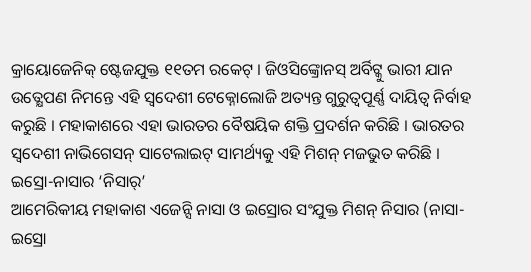କ୍ରାୟୋଜେନିକ୍ ଷ୍ଟେଜଯୁକ୍ତ ୧୧ତମ ରକେଟ୍ । ଜିଓସିଙ୍କ୍ରୋନସ୍ ଅର୍ବିଟ୍କୁ ଭାରୀ ଯାନ ଉତ୍କ୍ଷେପଣ ନିମନ୍ତେ ଏହି ସ୍ୱଦେଶୀ ଟେକ୍ନୋଲୋଜି ଅତ୍ୟନ୍ତ ଗୁରୁତ୍ୱପୂର୍ଣ୍ଣ ଦାୟିତ୍ୱ ନିର୍ବାହ କରୁଛି । ମହାକାଶରେ ଏହା ଭାରତର ବୈଷୟିକ ଶକ୍ତି ପ୍ରଦର୍ଶନ କରିଛି । ଭାରତର ସ୍ୱଦେଶୀ ନାଭିଗେସନ୍ ସାଟେଲାଇଟ୍ ସାମର୍ଥ୍ୟକୁ ଏହି ମିଶନ୍ ମଜଭୁତ କରିଛି ।
ଇସ୍ରୋ-ନାସାର ‘ନିସାର୍’
ଆମେରିକୀୟ ମହାକାଶ ଏଜେନ୍ସି ନାସା ଓ ଇସ୍ରୋର ସଂଯୁକ୍ତ ମିଶନ୍ ନିସାର (ନାସା-ଇସ୍ରୋ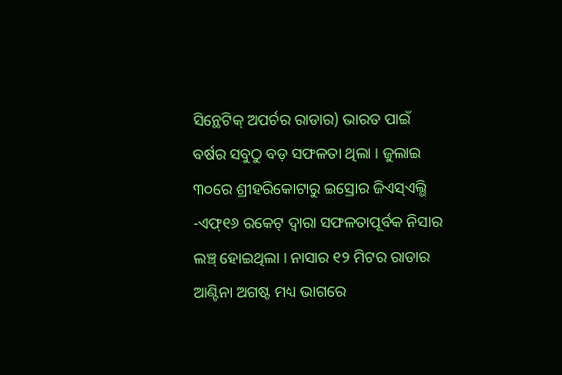ସିନ୍ଥେଟିକ୍ ଅପର୍ଚର ରାଡାର) ଭାରତ ପାଇଁ ବର୍ଷର ସବୁଠୁ ବଡ଼ ସଫଳତା ଥିଲା । ଜୁଲାଇ ୩୦ରେ ଶ୍ରୀହରିକୋଟାରୁ ଇସ୍ରୋର ଜିଏସ୍ଏଲ୍ଭି -ଏଫ୍୧୬ ରକେଟ୍ ଦ୍ୱାରା ସଫଳତାପୂର୍ବକ ନିସାର ଲଞ୍ଚ୍ ହୋଇଥିଲା । ନାସାର ୧୨ ମିଟର ରାଡାର ଆଣ୍ଟିନା ଅଗଷ୍ଟ ମଧ୍ୟ ଭାଗରେ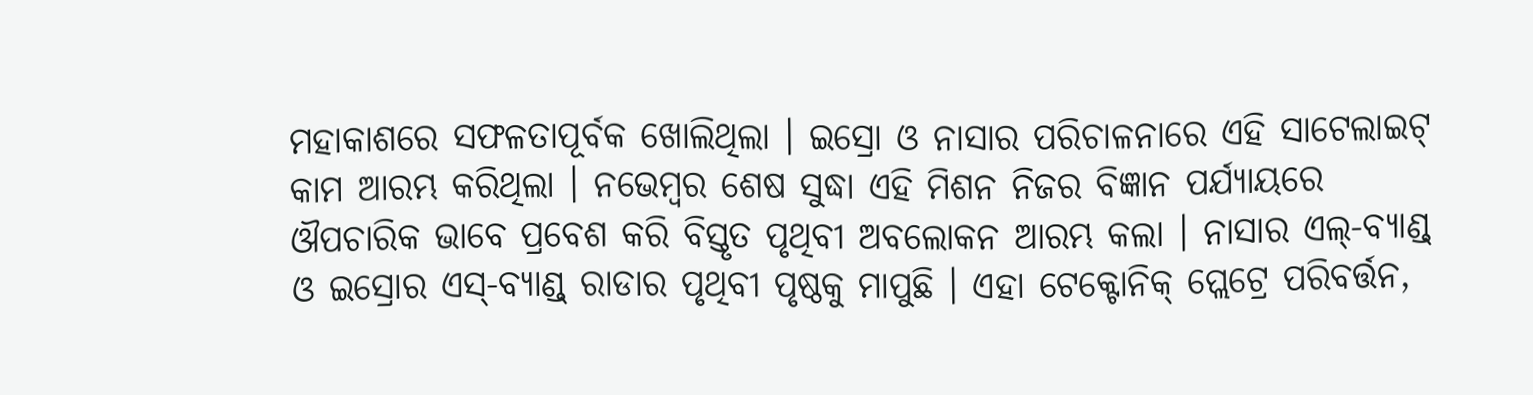ମହାକାଶରେ ସଫଳତାପୂର୍ବକ ଖୋଲିଥିଲା । ଇସ୍ରୋ ଓ ନାସାର ପରିଚାଳନାରେ ଏହି ସାଟେଲାଇଟ୍ କାମ ଆରମ୍ଭ କରିଥିଲା । ନଭେମ୍ବର ଶେଷ ସୁଦ୍ଧା ଏହି ମିଶନ ନିଜର ବିଜ୍ଞାନ ପର୍ଯ୍ୟାୟରେ ଔପଚାରିକ ଭାବେ ପ୍ରବେଶ କରି ବିସ୍ତୃତ ପୃଥିବୀ ଅବଲୋକନ ଆରମ୍ଭ କଲା । ନାସାର ଏଲ୍-ବ୍ୟାଣ୍ଡ୍ ଓ ଇସ୍ରୋର ଏସ୍-ବ୍ୟାଣ୍ଡ୍ ରାଡାର ପୃଥିବୀ ପୃଷ୍ଠକୁ ମାପୁଛି । ଏହା ଟେକ୍ଟୋନିକ୍ ପ୍ଲେଟ୍ରେ ପରିବର୍ତ୍ତନ,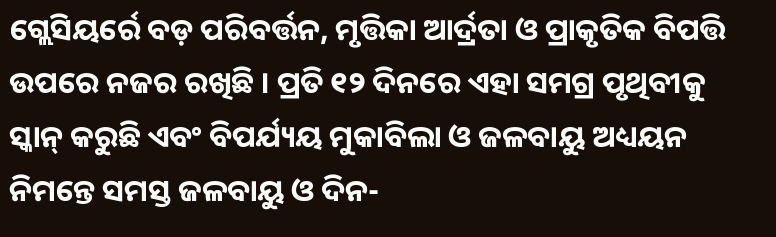ଗ୍ଲେସିୟର୍ରେ ବଡ଼ ପରିବର୍ତ୍ତନ, ମୃତ୍ତିକା ଆର୍ଦ୍ରତା ଓ ପ୍ରାକୃତିକ ବିପତ୍ତି ଉପରେ ନଜର ରଖିଛି । ପ୍ରତି ୧୨ ଦିନରେ ଏହା ସମଗ୍ର ପୃଥିବୀକୁ ସ୍କାନ୍ କରୁଛି ଏବଂ ବିପର୍ଯ୍ୟୟ ମୁକାବିଲା ଓ ଜଳବାୟୁ ଅଧ୍ୟୟନ ନିମନ୍ତେ ସମସ୍ତ ଜଳବାୟୁ ଓ ଦିନ-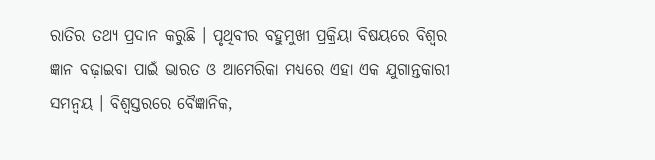ରାତିର ତଥ୍ୟ ପ୍ରଦାନ କରୁଛି । ପୃଥିବୀର ବହୁମୁଖୀ ପ୍ରକ୍ରିୟା ବିଷୟରେ ବିଶ୍ୱର ଜ୍ଞାନ ବଢ଼ାଇବା ପାଇଁ ଭାରତ ଓ ଆମେରିକା ମଧ୍ୟରେ ଏହା ଏକ ଯୁଗାନ୍ତକାରୀ ସମନ୍ୱୟ । ବିଶ୍ୱସ୍ତରରେ ବୈଜ୍ଞାନିକ,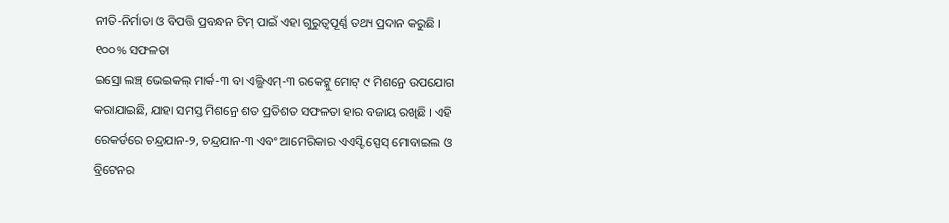ନୀତି-ନିର୍ମାତା ଓ ବିପତ୍ତି ପ୍ରବନ୍ଧନ ଟିମ୍ ପାଇଁ ଏହା ଗୁରୁତ୍ୱପୂର୍ଣ୍ଣ ତଥ୍ୟ ପ୍ରଦାନ କରୁଛି ।
୧୦୦% ସଫଳତା
ଇସ୍ରୋ ଲଞ୍ଚ୍ ଭେଇକଲ୍ ମାର୍କ-୩ ବା ଏଲ୍ଭିଏମ୍-୩ ରକେଟ୍କୁ ମୋଟ୍ ୯ ମିଶନ୍ରେ ଉପଯୋଗ କରାଯାଇଛି, ଯାହା ସମସ୍ତ ମିଶନ୍ରେ ଶତ ପ୍ରତିଶତ ସଫଳତା ହାର ବଜାୟ ରଖିଛି । ଏହି ରେକର୍ଡରେ ଚନ୍ଦ୍ରଯାନ-୨, ଚନ୍ଦ୍ରଯାନ-୩ ଏବଂ ଆମେରିକାର ଏଏସ୍ଟି ସ୍ପେସ୍ ମୋବାଇଲ ଓ ବ୍ରିଟେନର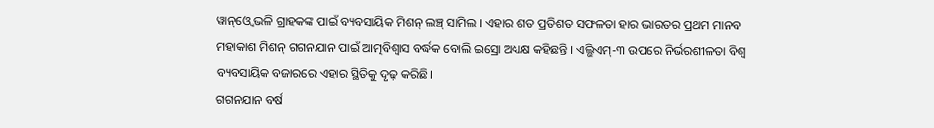ୱାନ୍ଓ୍ବେ ଭଳି ଗ୍ରାହକଙ୍କ ପାଇଁ ବ୍ୟବସାୟିକ ମିଶନ୍ ଲଞ୍ଚ୍ ସାମିଲ । ଏହାର ଶତ ପ୍ରତିଶତ ସଫଳତା ହାର ଭାରତର ପ୍ରଥମ ମାନବ ମହାକାଶ ମିଶନ୍ ଗଗନଯାନ ପାଇଁ ଆତ୍ମବିଶ୍ୱାସ ବର୍ଦ୍ଧକ ବୋଲି ଇସ୍ରୋ ଅଧ୍ୟକ୍ଷ କହିଛନ୍ତି । ଏଲ୍ଭିଏମ୍-୩ ଉପରେ ନିର୍ଭରଶୀଳତା ବିଶ୍ୱ ବ୍ୟବସାୟିକ ବଜାରରେ ଏହାର ସ୍ଥିତିକୁ ଦୃଢ଼ କରିଛି।
ଗଗନଯାନ ବର୍ଷ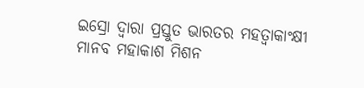ଇସ୍ରୋ ଦ୍ୱାରା ପ୍ରସ୍ତୁତ ଭାରତର ମହତ୍ୱାକାଂକ୍ଷୀ ମାନବ ମହାକାଶ ମିଶନ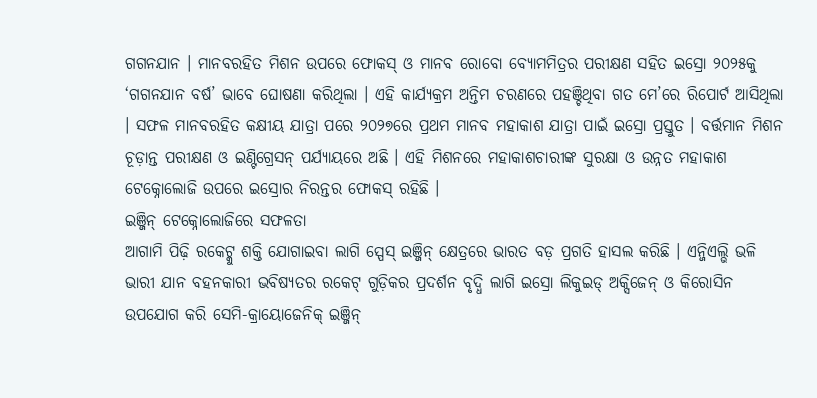ଗଗନଯାନ । ମାନବରହିତ ମିଶନ ଉପରେ ଫୋକସ୍ ଓ ମାନବ ରୋବୋ ବ୍ୟୋମମିତ୍ରର ପରୀକ୍ଷଣ ସହିତ ଇସ୍ରୋ ୨୦୨୫କୁ ‘ଗଗନଯାନ ବର୍ଷ’ ଭାବେ ଘୋଷଣା କରିଥିଲା । ଏହି କାର୍ଯ୍ୟକ୍ରମ ଅନ୍ତିମ ଚରଣରେ ପହଞ୍ଚିଥିବା ଗତ ମେ’ରେ ରିପୋର୍ଟ ଆସିଥିଲା । ସଫଳ ମାନବରହିତ କକ୍ଷୀୟ ଯାତ୍ରା ପରେ ୨୦୨୭ରେ ପ୍ରଥମ ମାନବ ମହାକାଶ ଯାତ୍ରା ପାଇଁ ଇସ୍ରୋ ପ୍ରସ୍ତୁତ । ବର୍ତ୍ତମାନ ମିଶନ ଚୂଡ଼ାନ୍ତ ପରୀକ୍ଷଣ ଓ ଇଣ୍ଟିଗ୍ରେସନ୍ ପର୍ଯ୍ୟାୟରେ ଅଛି । ଏହି ମିଶନରେ ମହାକାଶଚାରୀଙ୍କ ସୁରକ୍ଷା ଓ ଉନ୍ନତ ମହାକାଶ ଟେକ୍ନୋଲୋଜି ଉପରେ ଇସ୍ରୋର ନିରନ୍ତର ଫୋକସ୍ ରହିଛି ।
ଇଞ୍ଜିନ୍ ଟେକ୍ନୋଲୋଜିରେ ସଫଳତା
ଆଗାମି ପିଢ଼ି ରକେଟ୍କୁ ଶକ୍ତି ଯୋଗାଇବା ଲାଗି ସ୍ପେସ୍ ଇଞ୍ଜିନ୍ କ୍ଷେତ୍ରରେ ଭାରତ ବଡ଼ ପ୍ରଗତି ହାସଲ କରିଛି । ଏନ୍ଜିଏଲ୍ଭି ଭଳି ଭାରୀ ଯାନ ବହନକାରୀ ଭବିଷ୍ୟତର ରକେଟ୍ ଗୁଡ଼ିକର ପ୍ରଦର୍ଶନ ବୃଦ୍ଧି ଲାଗି ଇସ୍ରୋ ଲିକୁଇଡ୍ ଅକ୍ସିଜେନ୍ ଓ କିରୋସିନ ଉପଯୋଗ କରି ସେମି-କ୍ରାୟୋଜେନିକ୍ ଇଞ୍ଜିନ୍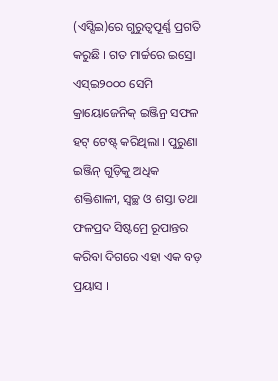(ଏସ୍ସିଇ)ରେ ଗୁରୁତ୍ୱପୂର୍ଣ୍ଣ ପ୍ରଗତି କରୁଛି । ଗତ ମାର୍ଚ୍ଚରେ ଇସ୍ରୋ ଏସ୍ଇ୨୦୦୦ ସେମି କ୍ରାୟୋଜେନିକ୍ ଇଞ୍ଜିନ୍ର ସଫଳ ହଟ୍ ଟେଷ୍ଟ୍ କରିଥିଲା । ପୁରୁଣା ଇଞ୍ଜିନ୍ ଗୁଡ଼ିକୁ ଅଧିକ ଶକ୍ତିଶାଳୀ, ସ୍ୱଚ୍ଛ ଓ ଶସ୍ତା ତଥା ଫଳପ୍ରଦ ସିଷ୍ଟମ୍ରେ ରୂପାନ୍ତର କରିବା ଦିଗରେ ଏହା ଏକ ବଡ଼ ପ୍ରୟାସ ।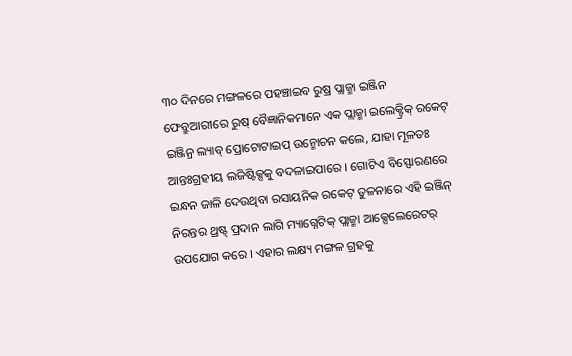୩୦ ଦିନରେ ମଙ୍ଗଳରେ ପହଞ୍ଚାଇବ ରୁଷ୍ର ପ୍ଲାଜ୍ମା ଇଞ୍ଜିନ
ଫେବ୍ରୁଆରୀରେ ରୁଷ୍ ବୈଜ୍ଞାନିକମାନେ ଏକ ପ୍ଲାଜ୍ମା ଇଲେକ୍ଟ୍ରିକ୍ ରକେଟ୍ ଇଞ୍ଜିନ୍ର ଲ୍ୟାବ୍ ପ୍ରୋଟୋଟାଇପ୍ ଉନ୍ମୋଚନ କଲେ, ଯାହା ମୂଳତଃ ଆନ୍ତଃଗ୍ରହୀୟ ଲଜିଷ୍ଟିକ୍ସକୁ ବଦଳାଇପାରେ । ଗୋଟିଏ ବିସ୍ଫୋରଣରେ ଇନ୍ଧନ ଜାଳି ଦେଉଥିବା ରସାୟନିକ ରକେଟ୍ ତୁଳନାରେ ଏହି ଇଞ୍ଜିନ୍ ନିରନ୍ତର ଥ୍ରଷ୍ଟ୍ ପ୍ରଦାନ ଲାଗି ମ୍ୟାଗ୍ନେଟିକ୍ ପ୍ଲାଜ୍ମା ଆକ୍ସେଲେରେଟର୍ ଉପଯୋଗ କରେ । ଏହାର ଲକ୍ଷ୍ୟ ମଙ୍ଗଳ ଗ୍ରହକୁ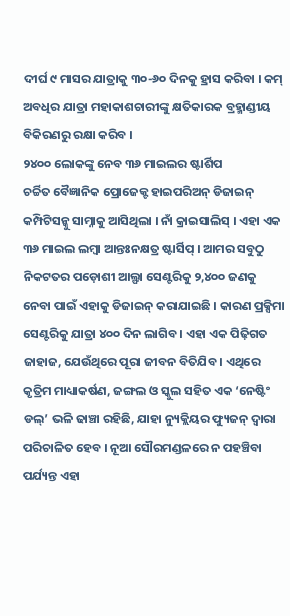ଦୀର୍ଘ ୯ ମାସର ଯାତ୍ରାକୁ ୩୦-୬୦ ଦିନକୁ ହ୍ରାସ କରିବା । କମ୍ ଅବଧିର ଯାତ୍ରା ମହାକାଶଚାରୀଙ୍କୁ କ୍ଷତିକାରକ ବ୍ରହ୍ମାଣ୍ଡୀୟ ବିକିରଣରୁ ରକ୍ଷା କରିବ ।
୨୪୦୦ ଲୋକଙ୍କୁ ନେବ ୩୬ ମାଇଲର ଷ୍ଟାର୍ଶିପ
ଚର୍ଚ୍ଚିତ ବୈଜ୍ଞାନିକ ପ୍ରୋଜେକ୍ଟ ହାଇପରିଅନ୍ ଡିଜାଇନ୍ କମ୍ପିଟିସନ୍କୁ ସାମ୍ନାକୁ ଆସିଥିଲା । ନାଁ କ୍ରାଇସାଲିସ୍ । ଏହା ଏକ ୩୬ ମାଇଲ ଲମ୍ବା ଆନ୍ତଃନକ୍ଷତ୍ର ଷ୍ଟାର୍ସିପ୍ । ଆମର ସବୁଠୁ ନିକଟତର ପଡ଼ୋଶୀ ଆଲ୍ଫା ସେଣ୍ଟରିକୁ ୨,୪୦୦ ଜଣକୁ ନେବା ପାଇଁ ଏହାକୁ ଡିଜାଇନ୍ କରାଯାଇଛି । କାରଣ ପ୍ରକ୍ସିମା ସେଣ୍ଟରିକୁ ଯାତ୍ରା ୪୦୦ ଦିନ ଲାଗିବ । ଏହା ଏକ ପିଢ଼ିଗତ ଜାହାଜ, ଯେଉଁଥିରେ ପୂରା ଜୀବନ ବିତିଯିବ । ଏଥିରେ କୃତ୍ରିମ ମାଧ୍ୟାକର୍ଷଣ, ଜଙ୍ଗଲ ଓ ସ୍କୁଲ ସହିତ ଏକ ‘ନେଷ୍ଟିଂ ଡଲ୍’ ଭଳି ଢାଞ୍ଚା ରହିଛି, ଯାହା ନ୍ୟୁକ୍ଲିୟର ଫ୍ୟୁଜନ୍ ଦ୍ୱାରା ପରିଚାଳିତ ହେବ । ନୂଆ ସୌରମଣ୍ଡଳରେ ନ ପହଞ୍ଚିବା ପର୍ଯ୍ୟନ୍ତ ଏହା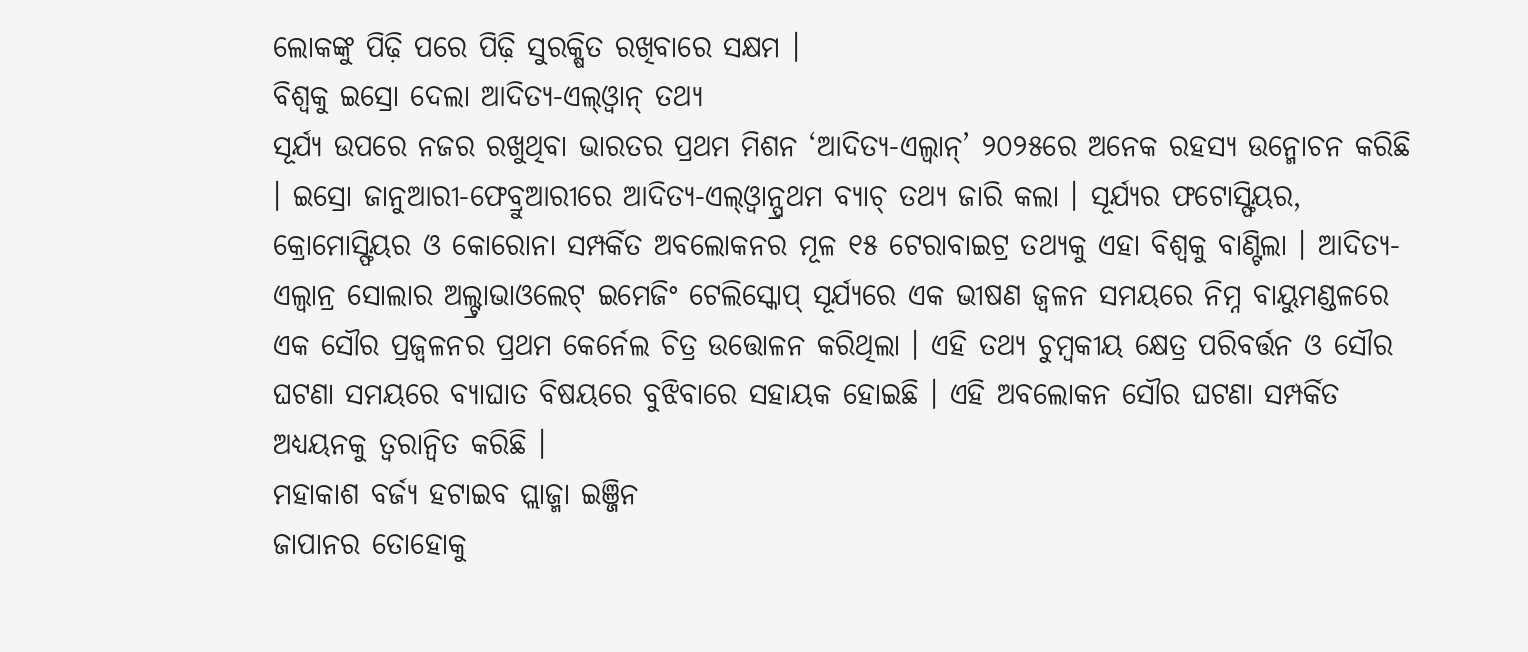ଲୋକଙ୍କୁ ପିଢ଼ି ପରେ ପିଢ଼ି ସୁରକ୍ଷିତ ରଖିବାରେ ସକ୍ଷମ ।
ବିଶ୍ୱକୁ ଇସ୍ରୋ ଦେଲା ଆଦିତ୍ୟ-ଏଲ୍ଓ୍ବାନ୍ ତଥ୍ୟ
ସୂର୍ଯ୍ୟ ଉପରେ ନଜର ରଖୁଥିବା ଭାରତର ପ୍ରଥମ ମିଶନ ‘ଆଦିତ୍ୟ-ଏଲ୍ୱାନ୍’ ୨୦୨୫ରେ ଅନେକ ରହସ୍ୟ ଉନ୍ମୋଚନ କରିଛି । ଇସ୍ରୋ ଜାନୁଆରୀ-ଫେବ୍ରୁଆରୀରେ ଆଦିତ୍ୟ-ଏଲ୍ଓ୍ବାନ୍ପ୍ରଥମ ବ୍ୟାଚ୍ ତଥ୍ୟ ଜାରି କଲା । ସୂର୍ଯ୍ୟର ଫଟୋସ୍ଫିୟର, କ୍ରୋମୋସ୍ଫିୟର ଓ କୋରୋନା ସମ୍ପର୍କିତ ଅବଲୋକନର ମୂଳ ୧୫ ଟେରାବାଇଟ୍ର ତଥ୍ୟକୁ ଏହା ବିଶ୍ୱକୁ ବାଣ୍ଟିଲା । ଆଦିତ୍ୟ-ଏଲ୍ୱାନ୍ର ସୋଲାର ଅଲ୍ଟ୍ରାଭାଓଲେଟ୍ ଇମେଜିଂ ଟେଲିସ୍କୋପ୍ ସୂର୍ଯ୍ୟରେ ଏକ ଭୀଷଣ ଜ୍ୱଳନ ସମୟରେ ନିମ୍ନ ବାୟୁମଣ୍ଡଳରେ ଏକ ସୌର ପ୍ରଜ୍ୱଳନର ପ୍ରଥମ କେର୍ନେଲ ଚିତ୍ର ଉତ୍ତୋଳନ କରିଥିଲା । ଏହି ତଥ୍ୟ ଚୁମ୍ବକୀୟ କ୍ଷେତ୍ର ପରିବର୍ତ୍ତନ ଓ ସୌର ଘଟଣା ସମୟରେ ବ୍ୟାଘାତ ବିଷୟରେ ବୁଝିବାରେ ସହାୟକ ହୋଇଛି । ଏହି ଅବଲୋକନ ସୌର ଘଟଣା ସମ୍ପର୍କିତ ଅଧ୍ୟୟନକୁ ତ୍ୱରାନ୍ୱିତ କରିଛି ।
ମହାକାଶ ବର୍ଜ୍ୟ ହଟାଇବ ପ୍ଲାଜ୍ମା ଇଞ୍ଜିନ
ଜାପାନର ତୋହୋକୁ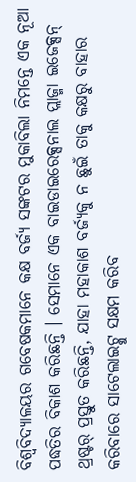ବିଶ୍ୱବିଦ୍ୟାଳୟର ଗବେଷକମାନେ କକ୍ଷ ବର୍ଜ୍ୟ ସଙ୍କଟର ମୁକାବିଲା ନିମନ୍ତେ ଏକ ନୂଆ ପଦ୍ଧତିର ବିକାଶ କରିଛନ୍ତି । ସେମାନେ ଏକ ବାଇଡାଇରେକ୍ସନାଲ ପ୍ଲାଜ୍ମା ଇଜେକ୍ସନ୍ ଥ୍ରଷ୍ଟର୍ ପ୍ରସ୍ତୁତ କରିଛନ୍ତି, ଯାହା ମହାକାଶ ବର୍ଜ୍ୟକୁ ନ ଛୁଇଁ ତାକୁ କକ୍ଷରୁ ବାହାର କରିବାରେ ସାଟେଲାଇଟ୍କୁ ସକ୍ଷମ କରିବ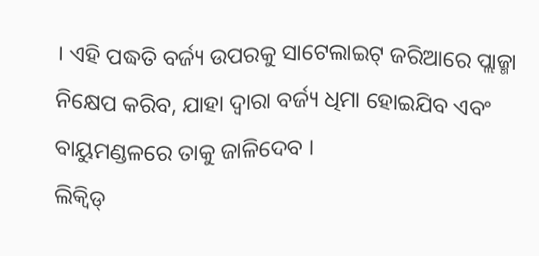। ଏହି ପଦ୍ଧତି ବର୍ଜ୍ୟ ଉପରକୁ ସାଟେଲାଇଟ୍ ଜରିଆରେ ପ୍ଲାଜ୍ମା ନିକ୍ଷେପ କରିବ, ଯାହା ଦ୍ୱାରା ବର୍ଜ୍ୟ ଧିମା ହୋଇଯିବ ଏବଂ ବାୟୁମଣ୍ଡଳରେ ତାକୁ ଜାଳିଦେବ ।
ଲିକ୍ୱିଡ୍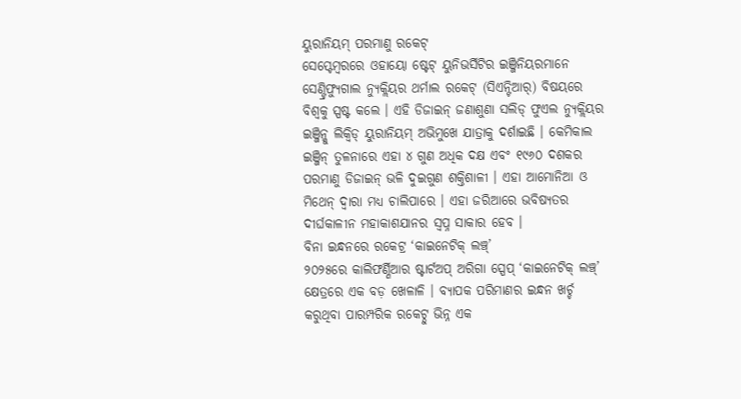ୟୁରାନିୟମ୍ ପରମାଣୁ ରକେଟ୍
ସେପ୍ଟେମ୍ବରରେ ଓହାୟୋ ଷ୍ଟେଟ୍ ୟୁନିଭର୍ସିଟିର ଇଞ୍ଜିନିୟରମାନେ ସେଣ୍ଟ୍ରିଫ୍ୟୁଗାଲ ନ୍ୟୁକ୍ଲିୟର ଥର୍ମାଲ ରକେଟ୍ (ସିଏନ୍ଟିଆର୍) ବିଷୟରେ ବିଶ୍ୱକୁ ସ୍ପଷ୍ଟ କଲେ । ଏହି ଡିଜାଇନ୍ ଜଣାଶୁଣା ସଲିଡ୍ ଫୁଏଲ ନ୍ୟୁକ୍ଲିୟର ଇଞ୍ଜିନ୍କୁ ଲିକ୍ୱିଡ୍ ୟୁରାନିୟମ୍ ଅଭିମୁଖେ ଯାତ୍ରାକୁ ଦର୍ଶାଇଛି । କେମିକାଲ ଇଞ୍ଜିନ୍ ତୁଳନାରେ ଏହା ୪ ଗୁଣ ଅଧିକ ଦକ୍ଷ ଏବଂ ୧୯୬୦ ଦଶକର ପରମାଣୁ ଡିଜାଇନ୍ ଭଳି ଦୁଇଗୁଣ ଶକ୍ତିଶାଳୀ । ଏହା ଆମୋନିଆ ଓ ମିଥେନ୍ ଦ୍ୱାରା ମଧ୍ୟ ଚାଲିପାରେ । ଏହା ଜରିଆରେ ଭବିଷ୍ୟତର ଦୀର୍ଘକାଳୀନ ମହାକାଶଯାନର ସ୍ୱପ୍ନ ସାକାର ହେବ ।
ବିନା ଇନ୍ଧନରେ ରକେଟ୍ର ‘କାଇନେଟିକ୍ ଲଞ୍ଚ୍’
୨୦୨୫ରେ କାଲିଫର୍ଣ୍ଣିଆର ଷ୍ଟାର୍ଟଅପ୍ ଅରିଗା ସ୍ପେପ୍ ‘କାଇନେଟିକ୍ ଲଞ୍ଚ୍’ କ୍ଷେତ୍ରରେ ଏକ ବଡ଼ ଖେଳାଳି । ବ୍ୟାପକ ପରିମାଣର ଇନ୍ଧନ ଖର୍ଚ୍ଚ କରୁଥିବା ପାରମ୍ପରିକ ରକେଟ୍ଠୁ ଭିନ୍ନ ଏକ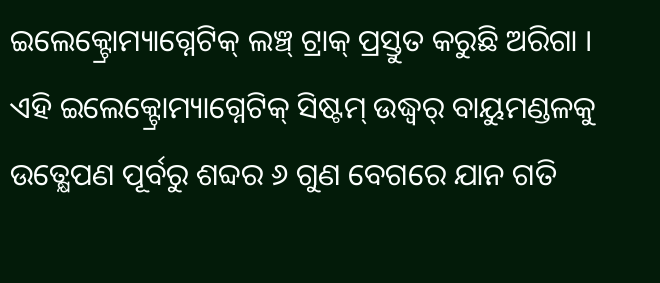ଇଲେକ୍ଟ୍ରୋମ୍ୟାଗ୍ନେଟିକ୍ ଲଞ୍ଚ୍ ଟ୍ରାକ୍ ପ୍ରସ୍ତୁତ କରୁଛି ଅରିଗା । ଏହି ଇଲେକ୍ଟ୍ରୋମ୍ୟାଗ୍ନେଟିକ୍ ସିଷ୍ଟମ୍ ଉଦ୍ଧ୍ୱର୍ ବାୟୁମଣ୍ଡଳକୁ ଉତ୍କ୍ଷେପଣ ପୂର୍ବରୁ ଶବ୍ଦର ୬ ଗୁଣ ବେଗରେ ଯାନ ଗତି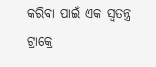କରିବା ପାଇଁ ଏକ ସ୍ୱତନ୍ତ୍ର ଟ୍ରାକ୍ରେ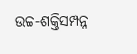ଉଚ୍ଚ-ଶକ୍ତିସମ୍ପନ୍ନ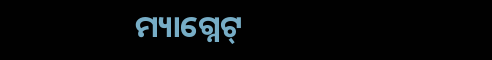ମ୍ୟାଗ୍ନେଟ୍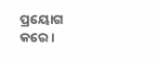ପ୍ରୟୋଗ କରେ ।